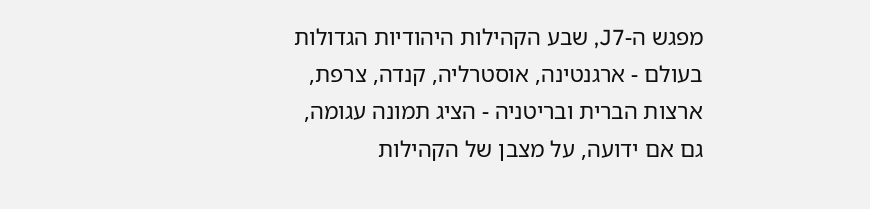מפגש ה-J7, שבע הקהילות היהודיות הגדולות בעולם - ארגנטינה, אוסטרליה, קנדה, צרפת, ארצות הברית ובריטניה - הציג תמונה עגומה, גם אם ידועה, על מצבן של הקהילות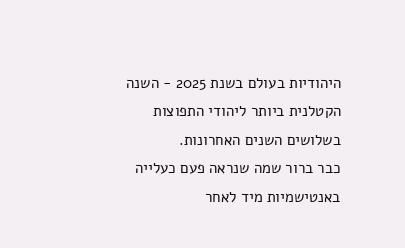היהודיות בעולם בשנת 2025 - השנה הקטלנית ביותר ליהודי התפוצות בשלושים השנים האחרונות.
כבר ברור שמה שנראה פעם כעלייה באנטישמיות מיד לאחר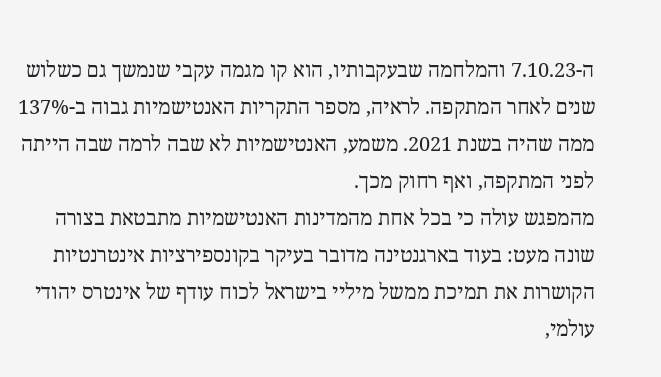ה-7.10.23 והמלחמה שבעקבותיו, הוא קו מגמה עקבי שנמשך גם כשלוש שנים לאחר המתקפה. לראיה, מספר התקריות האנטישמיות גבוה ב-137% ממה שהיה בשנת 2021. משמע, האנטישמיות לא שבה לרמה שבה הייתה לפני המתקפה, ואף רחוק מכך.
מהמפגש עולה כי בכל אחת מהמדינות האנטישמיות מתבטאת בצורה שונה מעט: בעוד בארגנטינה מדובר בעיקר בקונספירציות אינטרנטיות הקושרות את תמיכת ממשל מיליי בישראל לכוח עודף של אינטרס יהודי עולמי,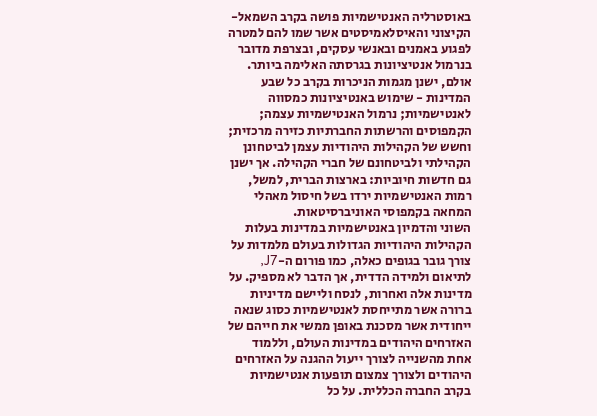באוסטרליה האנטישמיות פושה בקרב השמאל-הקיצוני והאיסלאמיסטים אשר שמו להם למטרה לפגוע באמנים ובאנשי עסקים, ובצרפת מדובר בנרמול אנטיציונות בגרסתה האלימה ביותר. אולם, ישנן מגמות הניכרות בקרב כל שבע המדינות - שימוש באנטיציונות כמסווה לאנטישמיות; נרמול האנטישמיות עצמה; הקמפוסים והרשתות החברתיות כזירה מרכזית; וחשש של הקהילות היהודיות עצמן לביטחונן הקהילתי ולביטחונם של חברי הקהילה. אך ישנן גם חדשות חיוביות: בארצות הברית, למשל, רמות האנטישמיות ירדו בשל חיסול מאהלי המחאה בקמפוסי האוניברסיטאות.
השוני והדמיון באנטישמיות במדינות בעלות הקהילות היהודיות הגדולות בעולם מלמדות על צורך גובר בגופים כאלה, כמו פורום ה-J7, לתיאום ולמידה הדדית, אך הדבר לא מספיק. על מדינות אלה ואחרות, לנסח וליישם מדיניות ברורה אשר מתייחסת לאנטישמיות כסוג שנאה ייחודית אשר מסכנת באופן ממשי את חייהם של האזרחים היהודים במדינות העולם, וללמוד אחת מהשנייה לצורך ייעול ההגנה על האזרחים היהודים ולצורך צמצום תופעות אנטישמיות בקרב החברה הכללית. על כל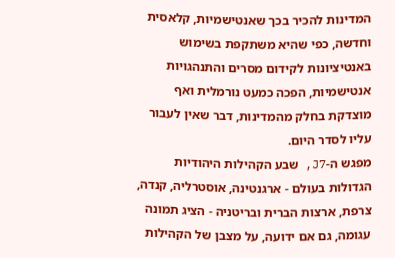המדינות להכיר בכך שאנטישמיות, קלאסית וחדשה, כפי שהיא משתקפת בשימוש באנטיציונות לקידום מסרים והתנהגויות אנטישמיות, הפכה כמעט נורמלית ואף מוצדקת בחלק מהמדינות, דבר שאין לעבור עליו לסדר היום.
מפגש ה-J7, שבע הקהילות היהודיות הגדולות בעולם - ארגנטינה, אוסטרליה, קנדה, צרפת, ארצות הברית ובריטניה - הציג תמונה עגומה, גם אם ידועה, על מצבן של הקהילות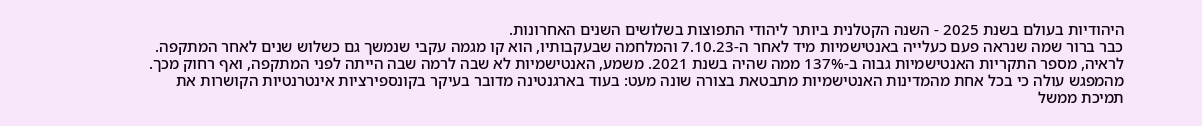היהודיות בעולם בשנת 2025 - השנה הקטלנית ביותר ליהודי התפוצות בשלושים השנים האחרונות.
כבר ברור שמה שנראה פעם כעלייה באנטישמיות מיד לאחר ה-7.10.23 והמלחמה שבעקבותיו, הוא קו מגמה עקבי שנמשך גם כשלוש שנים לאחר המתקפה. לראיה, מספר התקריות האנטישמיות גבוה ב-137% ממה שהיה בשנת 2021. משמע, האנטישמיות לא שבה לרמה שבה הייתה לפני המתקפה, ואף רחוק מכך.
מהמפגש עולה כי בכל אחת מהמדינות האנטישמיות מתבטאת בצורה שונה מעט: בעוד בארגנטינה מדובר בעיקר בקונספירציות אינטרנטיות הקושרות את תמיכת ממשל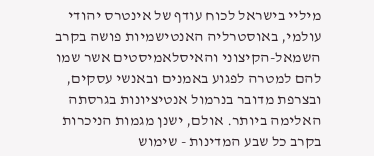מיליי בישראל לכוח עודף של אינטרס יהודי עולמי, באוסטרליה האנטישמיות פושה בקרב השמאל-הקיצוני והאיסלאמיסטים אשר שמו להם למטרה לפגוע באמנים ובאנשי עסקים, ובצרפת מדובר בנרמול אנטיציונות בגרסתה האלימה ביותר. אולם, ישנן מגמות הניכרות בקרב כל שבע המדינות - שימוש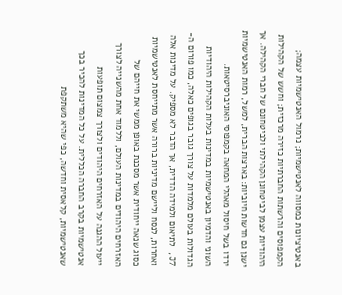באנטיציונות כמסווה לאנטישמיות; נרמול האנטישמיות עצמה; הקמפוסים והרשתות החברתיות כזירה מרכזית; וחשש של הקהילות היהודיות עצמן לביטחונן הקהילתי ולביטחונם של חברי הקהילה. אך ישנן גם חדשות חיוביות: בארצות הברית, למשל, רמות האנטישמיות ירדו בשל חיסול מאהלי המחאה בקמפוסי האוניברסיטאות.
השוני והדמיון באנטישמיות במדינות בעלות הקהילות היהודיות הגדולות בעולם מלמדות על צורך גובר בגופים כאלה, כמו פורום ה-J7, לתיאום ולמידה הדדית, אך הדבר לא מספיק. על מדינות אלה ואחרות, לנסח וליישם מדיניות ברורה אשר מתייחסת לאנטישמיות כסוג שנאה ייחודית אשר מסכנת באופן ממשי את חייהם של האזרחים היהודים במדינות העולם, וללמוד אחת מהשנייה לצורך ייעול ההגנה על האזרחים היהודים ולצורך צמצום תופעות אנטישמיות בקרב החברה הכללית. על כל המדינות להכיר בכך שאנטישמיות, קלאסית וחדשה, כפי שהיא משתקפת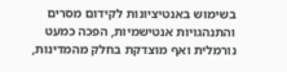בשימוש באנטיציונות לקידום מסרים והתנהגויות אנטישמיות, הפכה כמעט נורמלית ואף מוצדקת בחלק מהמדינות,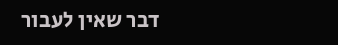דבר שאין לעבור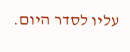עליו לסדר היום.